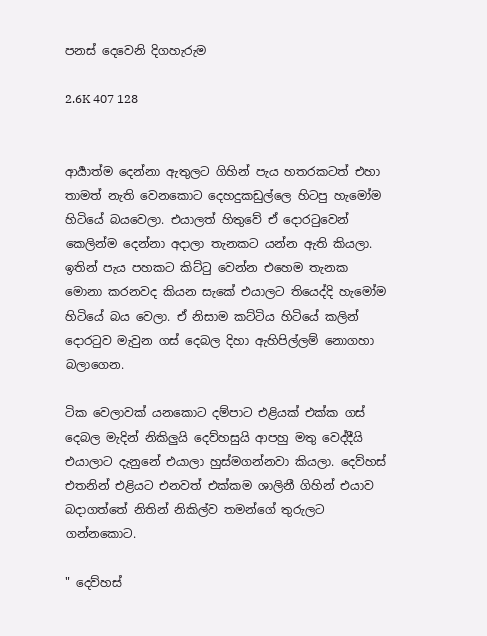පනස් දෙවෙනි දිගහැරුම

2.6K 407 128


ආර්‍යාත්ම දෙන්නා ඇතුලට ගිහින් පැය හතරකටත් එහා තාමත් නැති වෙනකොට දෙහදුකඩුල්ලෙ හිටපු හැමෝම හිටියේ බයවෙලා. එයාලත් හිතුවේ ඒ දොරටුවෙන් කෙලින්ම දෙන්නා අදාලා තැනකට යන්න ඇති කියලා. ඉතින් පැය පහකට කිට්ටු වෙන්න එහෙම තැනක මොනා කරනවද කියන සැකේ එයාලට තියෙද්දි හැමෝම හිටියේ බය වෙලා. ඒ නිසාම කට්ටිය හිටියේ කලින් දොරටුව මැවුන ගස් දෙබල දිහා ඇහිපිල්ලම් නොගහා බලාගෙන.

ටික වෙලාවක් යනකොට දම්පාට එළියක් එක්ක ගස් දෙබල මැදින් නිකිලුයි දෙව්හසුයි ආපහු මතු වෙද්දීයි එයාලාට දැනුනේ එයාලා හුස්මගන්නවා කියලා. දෙව්හස් එතනින් එළියට එනවත් එක්කම ශාලිනී ගිහින් එයාව බදාගත්තේ නිතින් නිකිල්ව තමන්ගේ තුරුලට ගන්නකොට.

" දෙව්හස්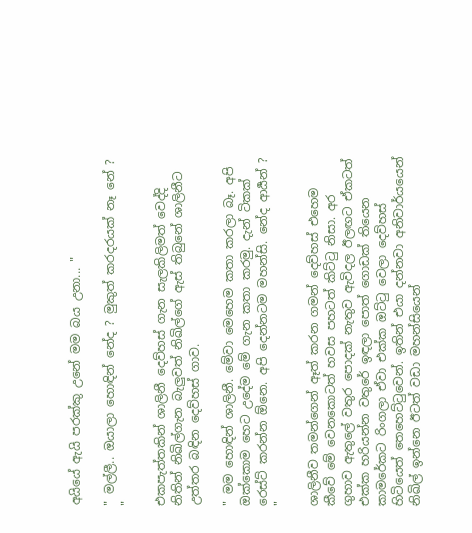අයියේ ඇයි පරක්කු උනේ මම බය උනා... "

" මල්ලී.. ඔයාලා හොඳින් නේද ? මුකුත් කරදරයක් නෑ නේ ? "

එකපැත්තකින් ශාලිනී දෙව්හස් ගැන සැලකිලිමත් වෙද්දි නිතින් නිඛිල්ගැන බැලුවත් නිඛිල්ගේ ඇස් තිබුනේ ශාලිනීට උත්තර බඳින දෙව්හස් ගාව.

" මම හොඳින් ශාලිනී. මේවා මෙහෙම කතා කරලා බෑ. අපි ඔක්කොම හෙට උදේම මේ ගැන කතා කරමු. දැන් ටිකක් රෙස්ට් කරන්න ඕනෙ. අපි දෙන්නටම මහන්සි. නේද ආර්‍යන් ? "

ශාලිනීව තමන්ගෙන් ඈත් කරන ගමන් දෙව්හස් එහෙම කීවේ මේ වෙනකොටත් හවස පහටත් කිට්ටු නිසා. අර ගුහාව ඇතුලේ වතුර පොදක් නැතුව ඇවිදල ඊලඟට ඒකටත් එක්ක හරියන්න වතුරේ ඉඳලා පොත් ගොඩක් තියෙන කාමරේකට රිංගලා ඒවා එක්ක ඔට්ටු වෙලා දෙව්හස් හිටියෙත් තෙහෙට්ටුවෙන්. ඉතින් එයා දන්නවා අනිවාර්යයෙන් නිඛිල් ඉන්නෙ ඊටත් වඩා මහන්සියෙන්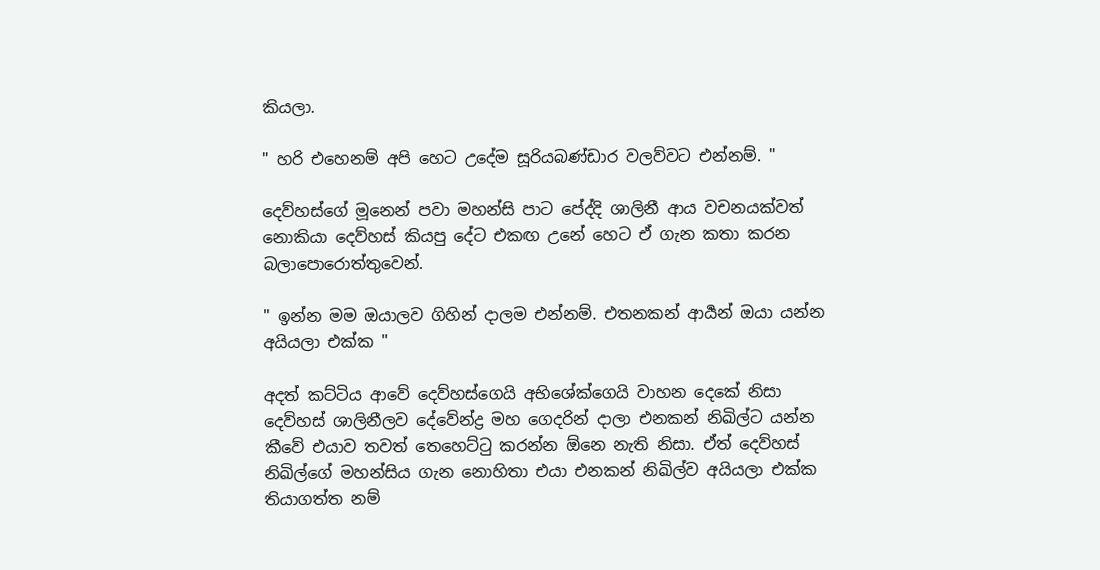කියලා.

" හරි එහෙනම් අපි හෙට උදේම සූරියබණ්ඩාර වලව්වට එන්නම්. "

දෙව්හස්ගේ මූනෙන් පවා මහන්සි පාට පේද්දි ශාලිනී ආය වචනයක්වත් නොකියා දෙව්හස් කියපු දේට එකඟ උනේ හෙට ඒ ගැන කතා කරන බලාපොරොත්තුවෙන්.

" ඉන්න මම ඔයාලව ගිහින් දාලම එන්නම්. එතනකන් ආර්‍යන් ඔයා යන්න අයියලා එක්ක "

අදත් කට්ටිය ආවේ දෙව්හස්ගෙයි අභිශේක්ගෙයි වාහන දෙකේ නිසා දෙව්හස් ශාලිනීලව දේවේන්ද්‍ර මහ ගෙදරින් දාලා එනකන් නිඛිල්ට යන්න කීවේ එයාව තවත් තෙහෙට්ටු කරන්න ඕනෙ නැති නිසා. ඒත් දෙව්හස් නිඛිල්ගේ මහන්සිය ගැන නොහිතා එයා එනකන් නිඛිල්ව අයියලා එක්ක තියාගත්ත නම්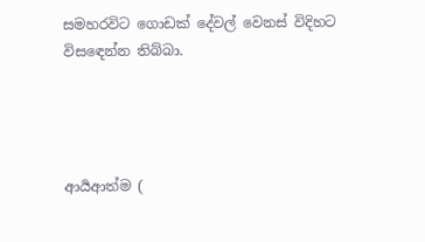සමහරවිට ගොඩක් දේවල් වෙනස් විදිහට විසඳෙන්න තිබ්බා.




ආර්‍යආත්ම (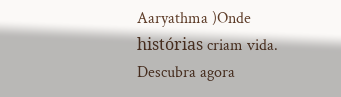Aaryathma )Onde histórias criam vida. Descubra agora